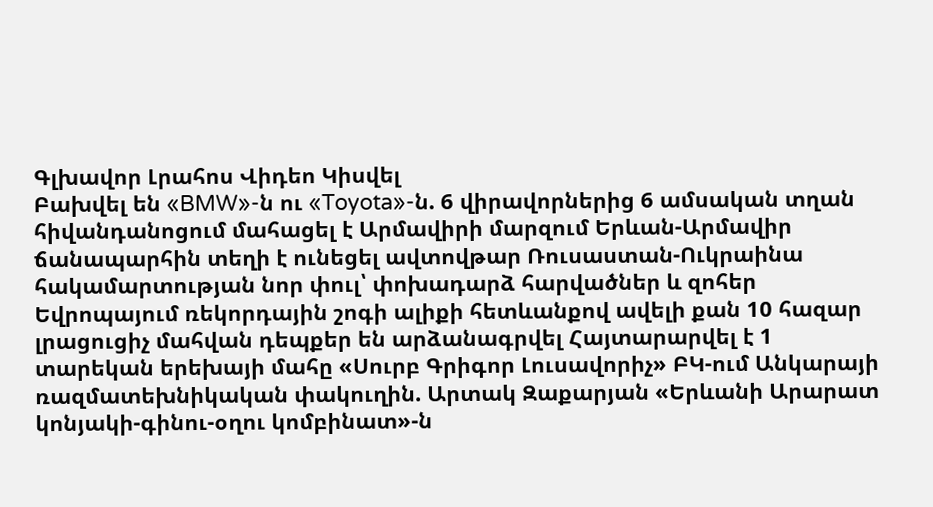Գլխավոր Լրահոս Վիդեո Կիսվել
Բախվել են «BMW»-ն ու «Toyota»-ն. 6 վիրավորներից 6 ամսական տղան հիվանդանոցում մահացել է Արմավիրի մարզում Երևան-Արմավիր ճանապարհին տեղի է ունեցել ավտովթար Ռուսաստան-Ուկրաինա հակամարտության նոր փուլ՝ փոխադարձ հարվածներ և զոհեր Եվրոպայում ռեկորդային շոգի ալիքի հետևանքով ավելի քան 10 հազար լրացուցիչ մահվան դեպքեր են արձանագրվել Հայտարարվել է 1 տարեկան երեխայի մահը «Սուրբ Գրիգոր Լուսավորիչ» ԲԿ-ում Անկարայի ռազմատեխնիկական փակուղին. Արտակ Զաքարյան «Երևանի Արարատ կոնյակի-գինու-օղու կոմբինատ»-ն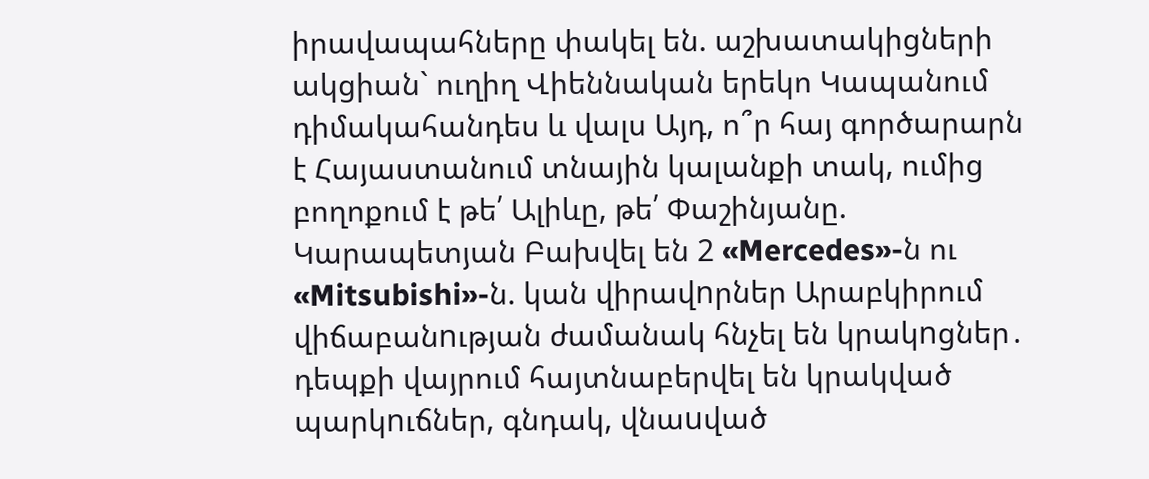իրավապահները փակել են. աշխատակիցների ակցիան` ուղիղ Վիեննական երեկո Կապանում դիմակահանդես և վալս Այդ, ո՞ր հայ գործարարն է Հայաստանում տնային կալանքի տակ, ումից բողոքում է թե՛ Ալիևը, թե՛ Փաշինյանը. Կարապետյան Բախվել են 2 «Mercedes»-ն ու «Mitsubishi»-ն. կան վիրավnրներ Արաբկիրում վիճաբանnւթյան ժամանակ հնչել են կրակnցներ․ դեպքի վայրում հայտնաբերվել են կրակված պարկnւճներ, գնդակ, վնաuված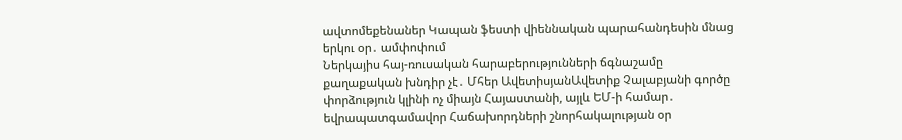ավտոմեքենաներ Կապան ֆեստի վիեննական պարահանդեսին մնաց երկու օր․ ամփոփում
Ներկայիս հայ-ռուսական հարաբերությունների ճգնաշամը քաղաքական խնդիր չէ․ Մհեր ԱվետիսյանԱվետիք Չալաբյանի գործը փորձություն կլինի ոչ միայն Հայաստանի, այլև ԵՄ-ի համար․ եվրապատգամավոր Հաճախորդների շնորհակալության օր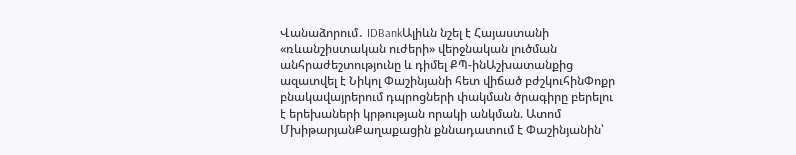Վանաձորում․ IDBankԱլիևն նշել է Հայաստանի «ռևանշիստական ուժերի» վերջնական լուծման անհրաժեշտությունը և դիմել ՔՊ-ինԱշխատանքից ազատվել է Նիկոլ Փաշինյանի հետ վիճած բժշկուհինՓոքր բնակավայրերում դպրոցների փակման ծրագիրը բերելու է երեխաների կրթության որակի անկման. Ատոմ ՄխիթարյանՔաղաքացին քննադատում է Փաշինյանին՝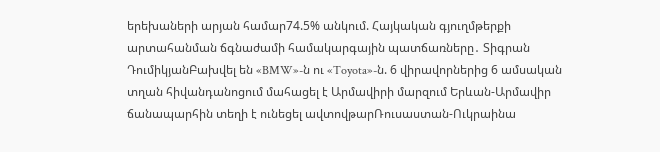երեխաների արյան համար74.5% անկում. Հայկական գյուղմթերքի արտահանման ճգնաժամի համակարգային պատճառները․ Տիգրան ԴումիկյանԲախվել են «BMW»-ն ու «Toyota»-ն. 6 վիրավորներից 6 ամսական տղան հիվանդանոցում մահացել է Արմավիրի մարզում Երևան-Արմավիր ճանապարհին տեղի է ունեցել ավտովթարՌուսաստան-Ուկրաինա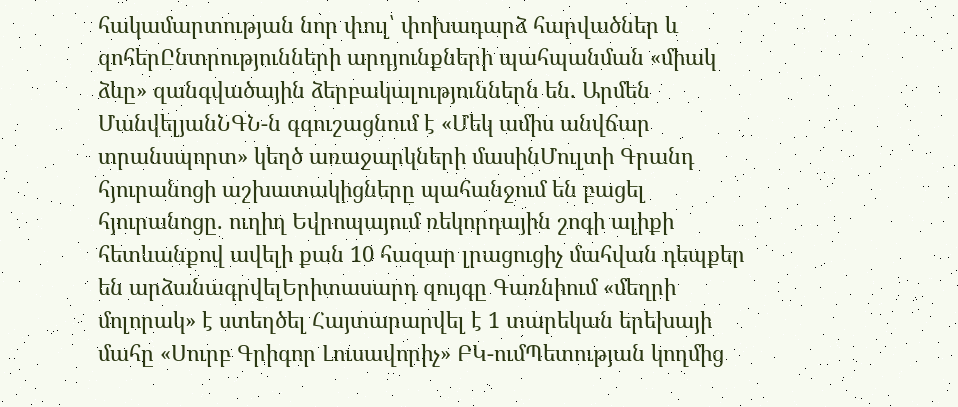հակամարտության նոր փուլ՝ փոխադարձ հարվածներ և զոհերԸնտրությունների արդյունքների պահպանման «միակ ձևը» զանգվածային ձերբակալություններն են. Արմեն ՄանվելյանՆԳՆ-ն զգուշացնում է «Մեկ ամիս անվճար տրանսպորտ» կեղծ առաջարկների մասինՄուլտի Գրանդ հյուրանոցի աշխատակիցները պահանջում են բացել հյուրանոցը. ուղիղ Եվրոպայում ռեկորդային շոգի ալիքի հետևանքով ավելի քան 10 հազար լրացուցիչ մահվան դեպքեր են արձանագրվելԵրիտասարդ զույգը Գառնիում «մեղրի մոլորակ» է ստեղծել Հայտարարվել է 1 տարեկան երեխայի մահը «Սուրբ Գրիգոր Լուսավորիչ» ԲԿ-ումՊետության կողմից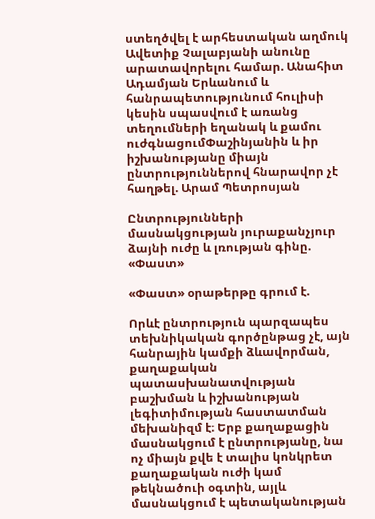ստեղծվել է արհեստական աղմուկ Ավետիք Չալաբյանի անունը արատավորելու համար. Անահիտ Ադամյան Երևանում և հանրապետությունում հուլիսի կեսին սպասվում է առանց տեղումների եղանակ և քամու ուժգնացումՓաշինյանին և իր իշխանությանը միայն ընտրություններով հնարավոր չէ հաղթել. Արամ Պետրոսյան

Ընտրությունների մասնակցության յուրաքանչյուր ձայնի ուժը և լռության գինը. «Փաստ»

«Փաստ» օրաթերթը գրում է.

Որևէ ընտրություն պարզապես տեխնիկական գործընթաց չէ, այն հանրային կամքի ձևավորման, քաղաքական պատասխանատվության բաշխման և իշխանության լեգիտիմության հաստատման մեխանիզմ է։ Երբ քաղաքացին մասնակցում է ընտրությանը, նա ոչ միայն քվե է տալիս կոնկրետ քաղաքական ուժի կամ թեկնածուի օգտին, այլև մասնակցում է պետականության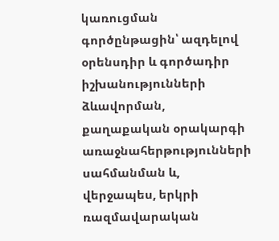կառուցման գործընթացին՝ ազդելով օրենսդիր և գործադիր իշխանությունների ձևավորման, քաղաքական օրակարգի առաջնահերթությունների սահմանման և, վերջապես, երկրի ռազմավարական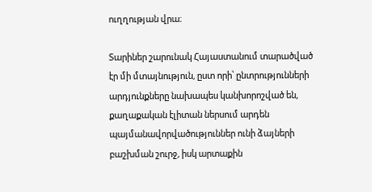ուղղության վրա։

Տարիներ շարունակ Հայաստանում տարածված էր մի մտայնություն, ըստ որի՝ ընտրությունների արդյունքները նախապես կանխորոշված են, քաղաքական էլիտան ներսում արդեն պայմանավորվածություններ ունի ձայների բաշխման շուրջ, իսկ արտաքին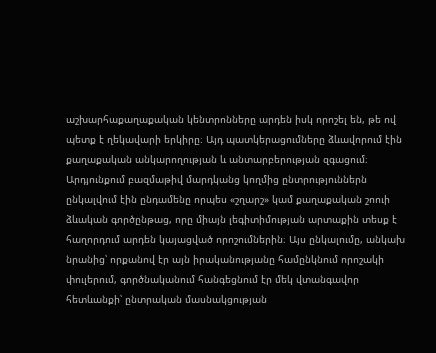աշխարհաքաղաքական կենտրոնները արդեն իսկ որոշել են, թե ով պետք է ղեկավարի երկիրը։ Այդ պատկերացումները ձևավորում էին քաղաքական անկարողության և անտարբերության զգացում։ Արդյունքում բազմաթիվ մարդկանց կողմից ընտրություններն ընկալվում էին ընդամենը որպես «շղարշ» կամ քաղաքական շոուի ձևական գործընթաց, որը միայն լեգիտիմության արտաքին տեսք է հաղորդում արդեն կայացված որոշումներին։ Այս ընկալումը, անկախ նրանից՝ որքանով էր այն իրականությանը համընկնում որոշակի փուլերում, գործնականում հանգեցնում էր մեկ վտանգավոր հետևանքի՝ ընտրական մասնակցության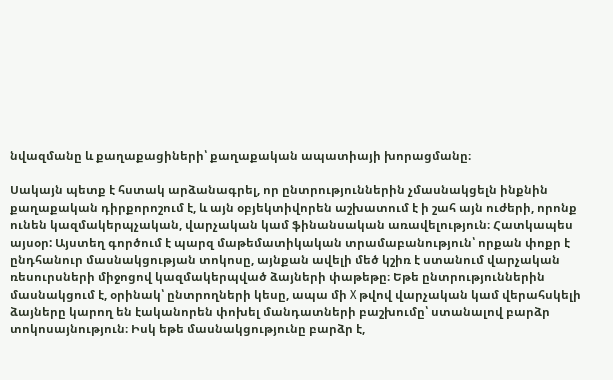նվազմանը և քաղաքացիների՝ քաղաքական ապատիայի խորացմանը։

Սակայն պետք է հստակ արձանագրել, որ ընտրություններին չմասնակցելն ինքնին քաղաքական դիրքորոշում է, և այն օբյեկտիվորեն աշխատում է ի շահ այն ուժերի, որոնք ունեն կազմակերպչական, վարչական կամ ֆինանսական առավելություն։ Հատկապես այսօր: Այստեղ գործում է պարզ մաթեմատիկական տրամաբանություն՝ որքան փոքր է ընդհանուր մասնակցության տոկոսը, այնքան ավելի մեծ կշիռ է ստանում վարչական ռեսուրսների միջոցով կազմակերպված ձայների փաթեթը։ Եթե ընտրություններին մասնակցում է, օրինակ՝ ընտրողների կեսը, ապա մի X թվով վարչական կամ վերահսկելի ձայները կարող են էականորեն փոխել մանդատների բաշխումը՝ ստանալով բարձր տոկոսայնություն։ Իսկ եթե մասնակցությունը բարձր է,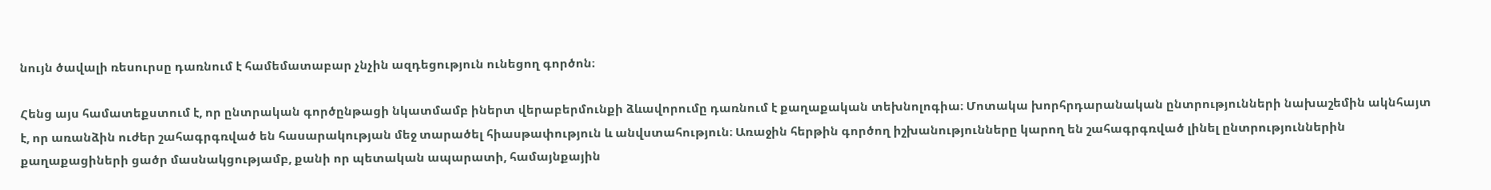նույն ծավալի ռեսուրսը դառնում է համեմատաբար չնչին ազդեցություն ունեցող գործոն։

Հենց այս համատեքստում է, որ ընտրական գործընթացի նկատմամբ իներտ վերաբերմունքի ձևավորումը դառնում է քաղաքական տեխնոլոգիա։ Մոտակա խորհրդարանական ընտրությունների նախաշեմին ակնհայտ է, որ առանձին ուժեր շահագրգռված են հասարակության մեջ տարածել հիասթափություն և անվստահություն։ Առաջին հերթին գործող իշխանությունները կարող են շահագրգռված լինել ընտրություններին քաղաքացիների ցածր մասնակցությամբ, քանի որ պետական ապարատի, համայնքային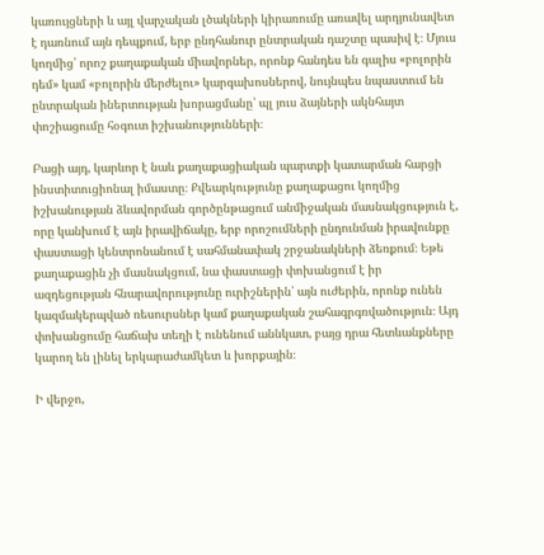կառույցների և այլ վարչական լծակների կիրառումը առավել արդյունավետ է դառնում այն դեպքում, երբ ընդհանուր ընտրական դաշտը պասիվ է։ Մյուս կողմից՝ որոշ քաղաքական միավորներ, որոնք հանդես են գալիս «բոլորին դեմ» կամ «բոլորին մերժելու» կարգախոսներով, նույնպես նպաստում են ընտրական իներտության խորացմանը՝ պլ յուս ձայների ակնհայտ փոշիացումը հօգուտ իշխանությունների։

Բացի այդ, կարևոր է նաև քաղաքացիական պարտքի կատարման հարցի ինստիտուցիոնալ իմաստը։ Քվեարկությունը քաղաքացու կողմից իշխանության ձևավորման գործընթացում անմիջական մասնակցություն է, որը կանխում է այն իրավիճակը, երբ որոշումների ընդունման իրավունքը փաստացի կենտրոնանում է սահմանափակ շրջանակների ձեռքում։ Եթե քաղաքացին չի մասնակցում, նա փաստացի փոխանցում է իր ազդեցության հնարավորությունը ուրիշներին՝ այն ուժերին, որոնք ունեն կազմակերպված ռեսուրսներ կամ քաղաքական շահագրգռվածություն։ Այդ փոխանցումը հաճախ տեղի է ունենում աննկատ, բայց դրա հետևանքները կարող են լինել երկարաժամկետ և խորքային։

Ի վերջո,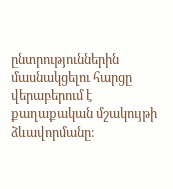ընտրություններին մասնակցելու հարցը վերաբերում է քաղաքական մշակույթի ձևավորմանը։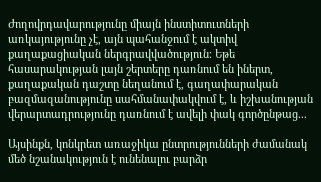Ժողովրդավարությունը միայն ինստիտուտների առկայությունը չէ, այն պահանջում է ակտիվ քաղաքացիական ներգրավվածություն։ Եթե հասարակության լայն շերտերը դառնում են իներտ, քաղաքական դաշտը նեղանում է, գաղափարական բազմազանությունը սահմանափակվում է, և իշխանության վերարտադրությունը դառնում է ավելի փակ գործընթաց...

Այսինքն, կոնկրետ առաջիկա ընտրությունների ժամանակ մեծ նշանակություն է ունենալու բարձր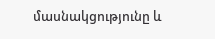մասնակցությունը և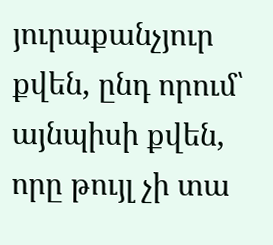յուրաքանչյուր քվեն, ընդ որում՝ այնպիսի քվեն, որը թույլ չի տա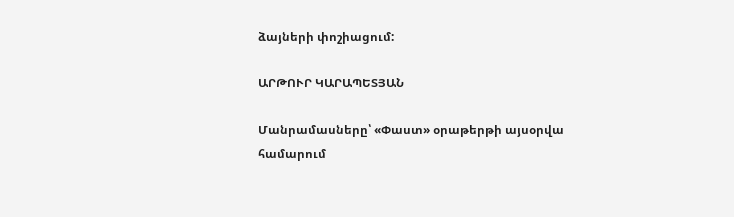ձայների փոշիացում:

ԱՐԹՈՒՐ ԿԱՐԱՊԵՏՅԱՆ

Մանրամասները՝ «Փաստ» օրաթերթի այսօրվա համարում